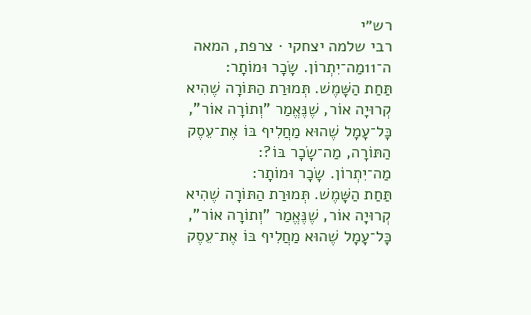רש״י
רבי שלמה יצחקי · צרפת, המאה ה־11מַה־יִתְרוֹן. שָׂכָר וּמוֹתָר:
תַּחַת הַשָּׁמֶשׁ. תְּמוּרַת הַתּוֹרָה שֶׁהִיא קְרוּיָה אוֹר, שֶׁנֶּאֱמַר "וְתוֹרָה אוֹר", כָּל־עָמָל שֶׁהוּא מַחֲלִיף בּוֹ אֶת־עֵסֶק הַתּוֹרָה, מַה־שָׂכָר בּוֹ?:
מַה־יִתְרוֹן. שָׂכָר וּמוֹתָר:
תַּחַת הַשָּׁמֶשׁ. תְּמוּרַת הַתּוֹרָה שֶׁהִיא קְרוּיָה אוֹר, שֶׁנֶּאֱמַר "וְתוֹרָה אוֹר", כָּל־עָמָל שֶׁהוּא מַחֲלִיף בּוֹ אֶת־עֵסֶק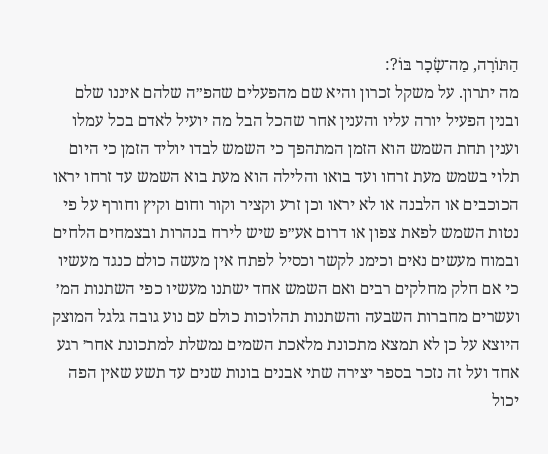הַתּוֹרָה, מַה־שָׂכָר בּוֹ?:
מה יתרון. על משקל זכרון והיא שם מהפעלים שהפ״ה שלהם איננו שלם ובנין הפעיל יורה עליו והענין אחר שהכל הבל מה יועיל לאדם בכל עמלו וענין תחת השמש הוא הזמן המתהפך כי השמש לבדו יוליד הזמן כי היום תלוי בשמש מעת זרחו ועד בואו והלילה הוא מעת בוא השמש עד זרחו יראו הכוכבים או הלבנה או לא יראו וכן זרע וקציר וקור וחום וקיץ וחורף על פי נטות השמש לפאת צפון או דרום אע״פ שיש לירח בנהרות ובצמחים הלחים ובמוח מעשים נאים וכימנ לקשר וכסיל לפתח אין מעשה כולם כנגד מעשיו כי אם חלק מחלקים רבים ואם השמש אחד ישתנו מעשיו כפי השתנות המ׳ ועשרים מחברות השבעה והשתנות תהלוכות כולם עם נוע גובה גלגל המוצק היוצא על כן לא תמצא מתכונת מלאכת השמים נמשלת למתכונת אחר׳ רגע אחד ועל זה נזכר בספר יצירה שתי אבנים בונות שנים עד תשע שאין הפה יכול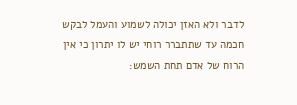לדבר ולא האזן יכולה לשמוע והעמל לבקש חכמה עד שתתברר רוחי יש לו יתרון כי אין הרוח של אדם תחת השמש: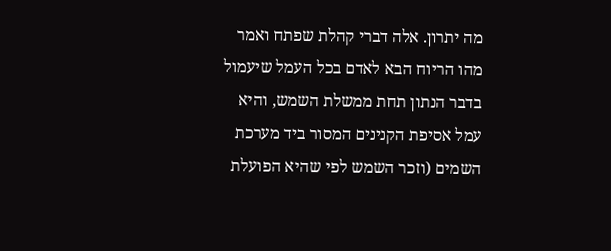מה יתרון. אלה דברי קהלת שפתח ואמר מהו הריוח הבא לאדם בכל העמל שיעמול בדבר הנתון תחת ממשלת השמש, והיא עמל אסיפת הקנינים המסור ביד מערכת השמים (וזכר השמש לפי שהיא הפועלת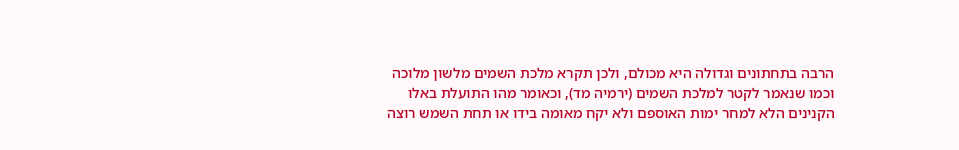הרבה בתחתונים וגדולה היא מכולם, ולכן תקרא מלכת השמים מלשון מלוכה וכמו שנאמר לקטר למלכת השמים (ירמיה מד), וכאומר מהו התועלת באלו הקנינים הלא למחר ימות האוספם ולא יקח מאומה בידו או תחת השמש רוצה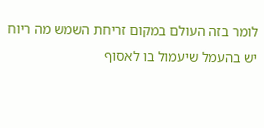לומר בזה העולם במקום זריחת השמש מה ריוח יש בהעמל שיעמול בו לאסוף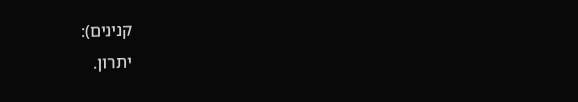קנינים):
יתרון.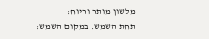מלשון מותר וריוח:
תחת השמש. במקום השמש: